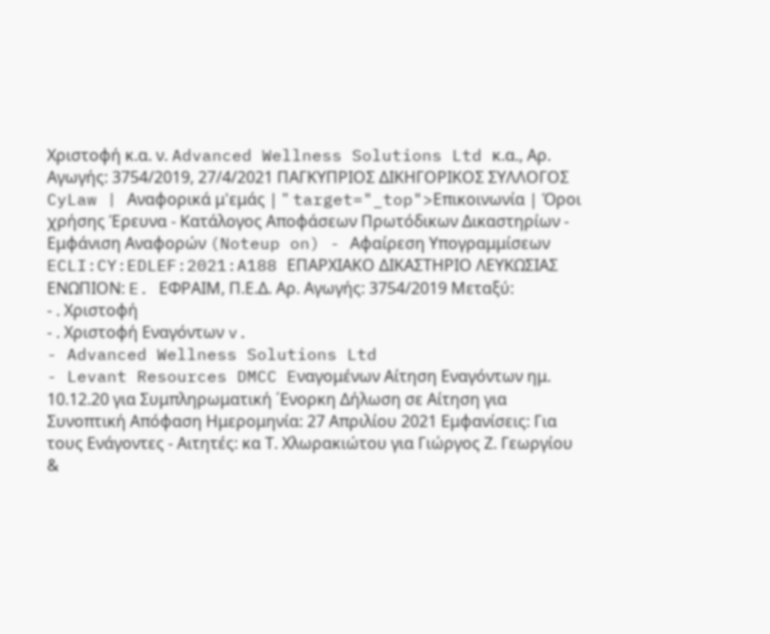Χριστοφή κ.α. ν. Advanced Wellness Solutions Ltd κ.α., Αρ. Αγωγής: 3754/2019, 27/4/2021 ΠΑΓΚΥΠΡΙΟΣ ΔΙΚΗΓΟΡΙΚΟΣ ΣΥΛΛΟΓΟΣ CyLaw | Αναφορικά μ'εμάς | " target="_top">Επικοινωνία | Όροι χρήσης Έρευνα - Κατάλογος Αποφάσεων Πρωτόδικων Δικαστηρίων - Εμφάνιση Αναφορών (Noteup on) - Αφαίρεση Υπογραμμίσεων ECLI:CY:EDLEF:2021:A188 ΕΠΑΡΧΙΑΚΟ ΔΙΚΑΣΤΗΡΙΟ ΛΕΥΚΩΣΙΑΣ ΕΝΩΠΙΟΝ: E. ΕΦΡΑΙΜ, Π.Ε.Δ. Αρ. Αγωγής: 3754/2019 Μεταξύ:
- . Χριστοφή
- . Χριστοφή Εναγόντων v.
- Advanced Wellness Solutions Ltd
- Levant Resources DMCC Eναγομένων Αίτηση Εναγόντων ημ. 10.12.20 για Συμπληρωματική ΄Ενορκη Δήλωση σε Αίτηση για Συνοπτική Απόφαση Ημερομηνία: 27 Απριλίου 2021 Εμφανίσεις: Για τους Ενάγοντες - Αιτητές: κα Τ. Χλωρακιώτου για Γιώργος Ζ. Γεωργίου &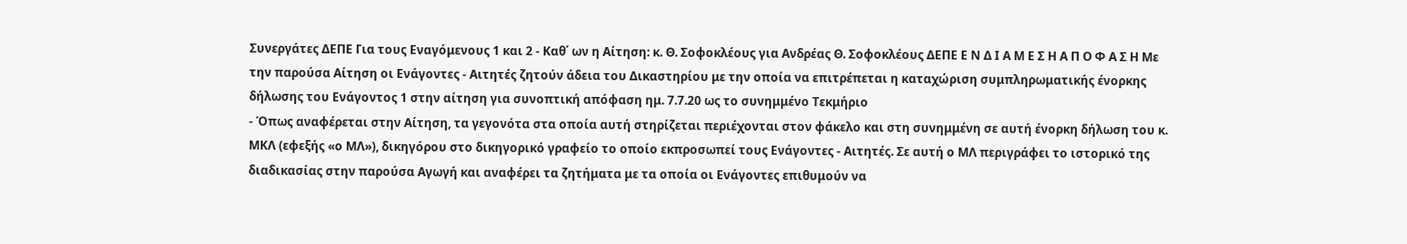Συνεργάτες ΔΕΠΕ Για τους Εναγόμενους 1 και 2 - Καθ΄ ων η Αίτηση: κ. Θ. Σοφοκλέους για Ανδρέας Θ. Σοφοκλέους ΔΕΠΕ Ε Ν Δ Ι Α Μ Ε Σ Η Α Π Ο Φ Α Σ Η Με την παρούσα Αίτηση οι Ενάγοντες - Αιτητές ζητούν άδεια του Δικαστηρίου με την οποία να επιτρέπεται η καταχώριση συμπληρωματικής ένορκης δήλωσης του Ενάγοντος 1 στην αίτηση για συνοπτική απόφαση ημ. 7.7.20 ως το συνημμένο Τεκμήριο
- Όπως αναφέρεται στην Αίτηση, τα γεγονότα στα οποία αυτή στηρίζεται περιέχονται στον φάκελο και στη συνημμένη σε αυτή ένορκη δήλωση του κ. ΜΚΛ (εφεξής «ο ΜΛ»), δικηγόρου στο δικηγορικό γραφείο το οποίο εκπροσωπεί τους Ενάγοντες - Αιτητές. Σε αυτή ο ΜΛ περιγράφει το ιστορικό της διαδικασίας στην παρούσα Αγωγή και αναφέρει τα ζητήματα με τα οποία οι Ενάγοντες επιθυμούν να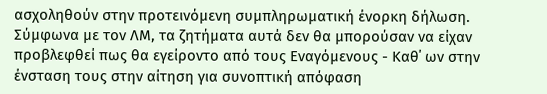ασχοληθούν στην προτεινόμενη συμπληρωματική ένορκη δήλωση. Σύμφωνα με τον ΛΜ, τα ζητήματα αυτά δεν θα μπορούσαν να είχαν προβλεφθεί πως θα εγείροντο από τους Εναγόμενους - Καθ΄ ων στην ένσταση τους στην αίτηση για συνοπτική απόφαση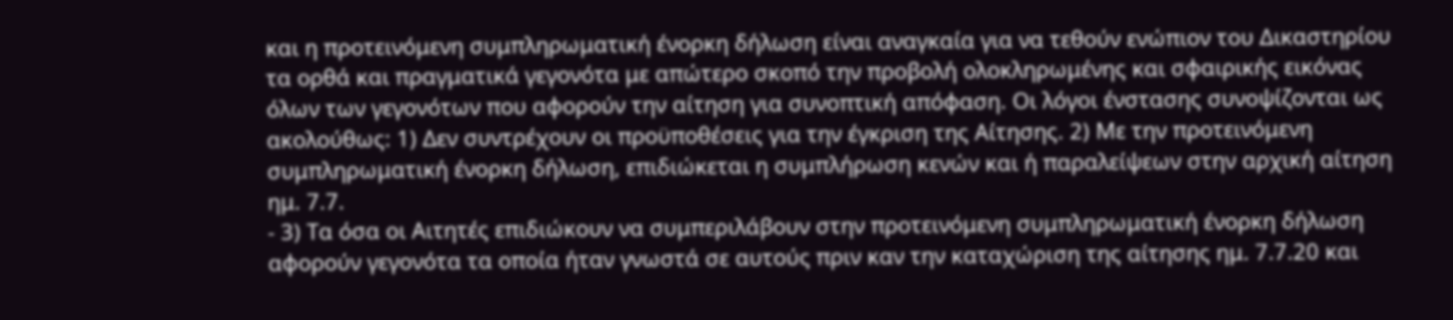και η προτεινόμενη συμπληρωματική ένορκη δήλωση είναι αναγκαία για να τεθούν ενώπιον του Δικαστηρίου τα ορθά και πραγματικά γεγονότα με απώτερο σκοπό την προβολή ολοκληρωμένης και σφαιρικής εικόνας όλων των γεγονότων που αφορούν την αίτηση για συνοπτική απόφαση. Οι λόγοι ένστασης συνοψίζονται ως ακολούθως: 1) Δεν συντρέχουν οι προϋποθέσεις για την έγκριση της Αίτησης. 2) Με την προτεινόμενη συμπληρωματική ένορκη δήλωση, επιδιώκεται η συμπλήρωση κενών και ή παραλείψεων στην αρχική αίτηση ημ. 7.7.
- 3) Τα όσα οι Αιτητές επιδιώκουν να συμπεριλάβουν στην προτεινόμενη συμπληρωματική ένορκη δήλωση αφορούν γεγονότα τα οποία ήταν γνωστά σε αυτούς πριν καν την καταχώριση της αίτησης ημ. 7.7.20 και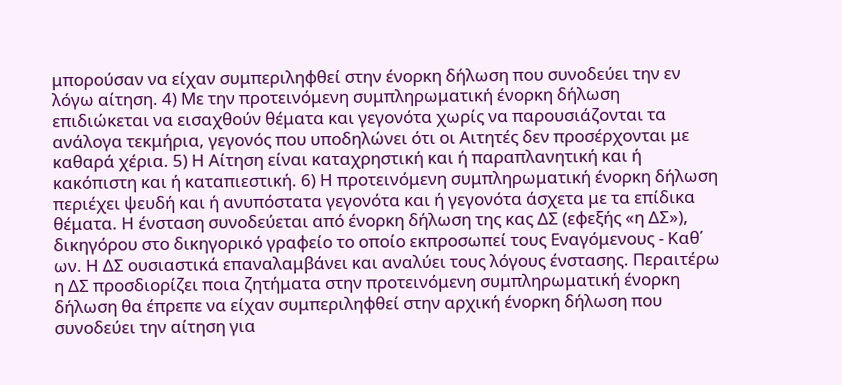μπορούσαν να είχαν συμπεριληφθεί στην ένορκη δήλωση που συνοδεύει την εν λόγω αίτηση. 4) Με την προτεινόμενη συμπληρωματική ένορκη δήλωση επιδιώκεται να εισαχθούν θέματα και γεγονότα χωρίς να παρουσιάζονται τα ανάλογα τεκμήρια, γεγονός που υποδηλώνει ότι οι Αιτητές δεν προσέρχονται με καθαρά χέρια. 5) Η Αίτηση είναι καταχρηστική και ή παραπλανητική και ή κακόπιστη και ή καταπιεστική. 6) Η προτεινόμενη συμπληρωματική ένορκη δήλωση περιέχει ψευδή και ή ανυπόστατα γεγονότα και ή γεγονότα άσχετα με τα επίδικα θέματα. Η ένσταση συνοδεύεται από ένορκη δήλωση της κας ΔΣ (εφεξής «η ΔΣ»), δικηγόρου στο δικηγορικό γραφείο το οποίο εκπροσωπεί τους Εναγόμενους - Καθ΄ ων. Η ΔΣ ουσιαστικά επαναλαμβάνει και αναλύει τους λόγους ένστασης. Περαιτέρω η ΔΣ προσδιορίζει ποια ζητήματα στην προτεινόμενη συμπληρωματική ένορκη δήλωση θα έπρεπε να είχαν συμπεριληφθεί στην αρχική ένορκη δήλωση που συνοδεύει την αίτηση για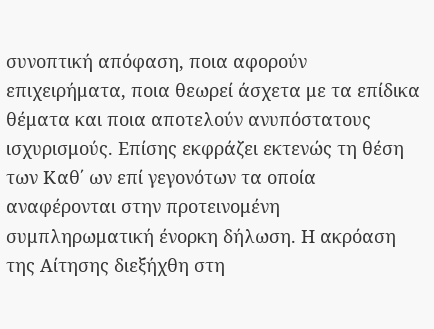συνοπτική απόφαση, ποια αφορούν επιχειρήματα, ποια θεωρεί άσχετα με τα επίδικα θέματα και ποια αποτελούν ανυπόστατους ισχυρισμούς. Επίσης εκφράζει εκτενώς τη θέση των Καθ΄ ων επί γεγονότων τα οποία αναφέρονται στην προτεινομένη συμπληρωματική ένορκη δήλωση. Η ακρόαση της Αίτησης διεξήχθη στη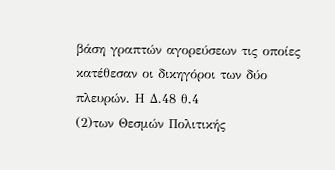βάση γραπτών αγορεύσεων τις οποίες κατέθεσαν οι δικηγόροι των δύο πλευρών. Η Δ.48 θ.4
(2)των Θεσμών Πολιτικής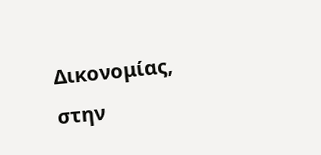Δικονομίας, στην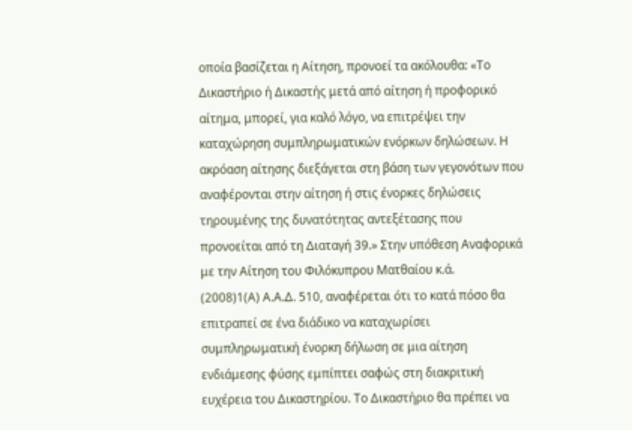οποία βασίζεται η Αίτηση, προνοεί τα ακόλουθα: «Το Δικαστήριο ή Δικαστής μετά από αίτηση ή προφορικό αίτημα, μπορεί, για καλό λόγο, να επιτρέψει την καταχώρηση συμπληρωματικών ενόρκων δηλώσεων. Η ακρόαση αίτησης διεξάγεται στη βάση των γεγονότων που αναφέρονται στην αίτηση ή στις ένορκες δηλώσεις τηρουμένης της δυνατότητας αντεξέτασης που προνοείται από τη Διαταγή 39.» Στην υπόθεση Αναφορικά με την Αίτηση του Φιλόκυπρου Ματθαίου κ.ά.
(2008)1(Α) Α.Α.Δ. 510, αναφέρεται ότι το κατά πόσο θα επιτραπεί σε ένα διάδικο να καταχωρίσει συμπληρωματική ένορκη δήλωση σε μια αίτηση ενδιάμεσης φύσης εμπίπτει σαφώς στη διακριτική ευχέρεια του Δικαστηρίου. Το Δικαστήριο θα πρέπει να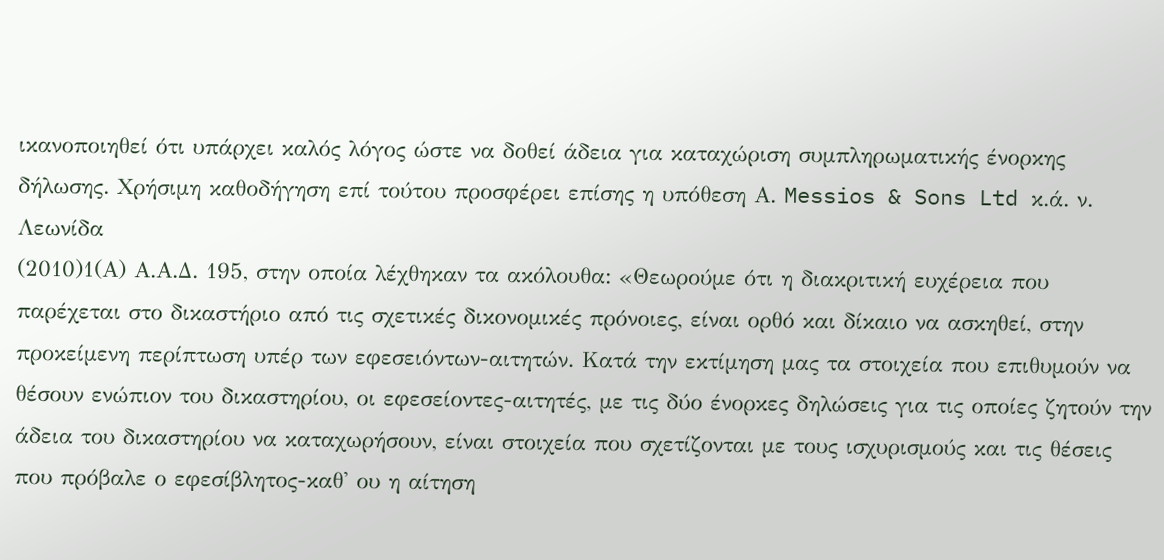ικανοποιηθεί ότι υπάρχει καλός λόγος ώστε να δοθεί άδεια για καταχώριση συμπληρωματικής ένορκης δήλωσης. Χρήσιμη καθοδήγηση επί τούτου προσφέρει επίσης η υπόθεση Α. Messios & Sons Ltd κ.ά. ν. Λεωνίδα
(2010)1(Α) Α.Α.Δ. 195, στην οποία λέχθηκαν τα ακόλουθα: «Θεωρούμε ότι η διακριτική ευχέρεια που παρέχεται στο δικαστήριο από τις σχετικές δικονομικές πρόνοιες, είναι ορθό και δίκαιο να ασκηθεί, στην προκείμενη περίπτωση υπέρ των εφεσειόντων-αιτητών. Κατά την εκτίμηση μας τα στοιχεία που επιθυμούν να θέσουν ενώπιον του δικαστηρίου, οι εφεσείοντες-αιτητές, με τις δύο ένορκες δηλώσεις για τις οποίες ζητούν την άδεια του δικαστηρίου να καταχωρήσουν, είναι στοιχεία που σχετίζονται με τους ισχυρισμούς και τις θέσεις που πρόβαλε ο εφεσίβλητος-καθ' ου η αίτηση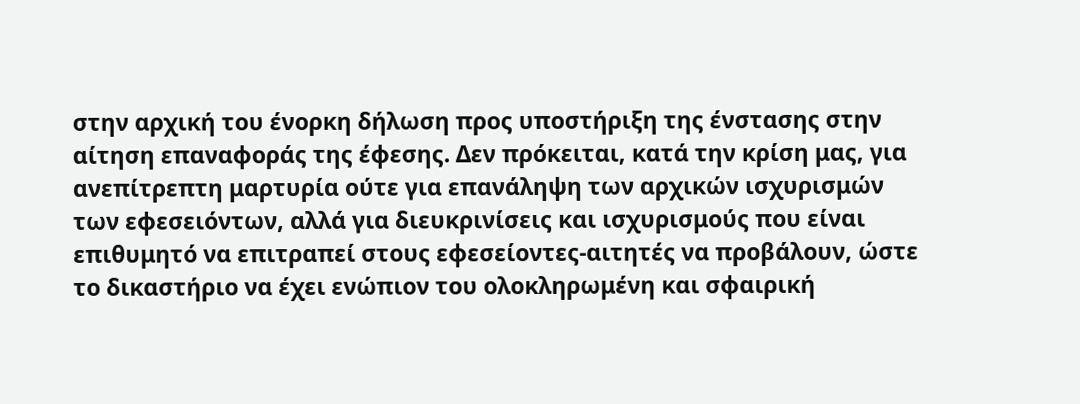στην αρχική του ένορκη δήλωση προς υποστήριξη της ένστασης στην αίτηση επαναφοράς της έφεσης. Δεν πρόκειται, κατά την κρίση μας, για ανεπίτρεπτη μαρτυρία ούτε για επανάληψη των αρχικών ισχυρισμών των εφεσειόντων, αλλά για διευκρινίσεις και ισχυρισμούς που είναι επιθυμητό να επιτραπεί στους εφεσείοντες-αιτητές να προβάλουν, ώστε το δικαστήριο να έχει ενώπιον του ολοκληρωμένη και σφαιρική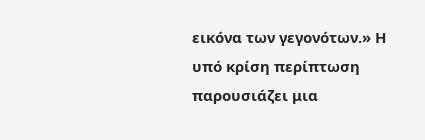εικόνα των γεγονότων.» Η υπό κρίση περίπτωση παρουσιάζει μια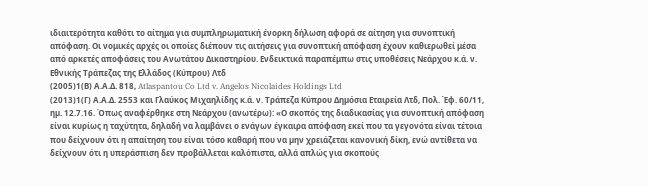ιδιαιτερότητα καθότι το αίτημα για συμπληρωματική ένορκη δήλωση αφορά σε αίτηση για συνοπτική απόφαση. Οι νομικές αρχές οι οποίες διέπουν τις αιτήσεις για συνοπτική απόφαση έχουν καθιερωθεί μέσα από αρκετές αποφάσεις του Ανωτάτου Δικαστηρίου. Ενδεικτικά παραπέμπω στις υποθέσεις Νεάρχου κ.ά. ν. Εθνικής Τράπεζας της Ελλάδος (Κύπρου) Λτδ
(2005)1(Β) Α.Α.Δ. 818, Atlaspantou Co Ltd v. Angelos Nicolaides Holdings Ltd
(2013)1(Γ) Α.Α.Δ. 2553 και Γλαύκος Μιχαηλίδης κ.ά. ν. Τράπεζα Κύπρου Δηµόσια Εταιρεία Λτδ, Πολ. Έφ. 60/11, ηµ. 12.7.16. Όπως αναφέρθηκε στη Νεάρχου (ανωτέρω): «Ο σκοπός της διαδικασίας για συνοπτική απόφαση είναι κυρίως η ταχύτητα, δηλαδή να λαμβάνει ο ενάγων έγκαιρα απόφαση εκεί που τα γεγονότα είναι τέτοια που δείχνουν ότι η απαίτηση του είναι τόσο καθαρή που να µην χρειάζεται κανονική δίκη, ενώ αντίθετα να δείχνουν ότι η υπεράσπιση δεν προβάλλεται καλόπιστα, αλλά απλώς για σκοπούς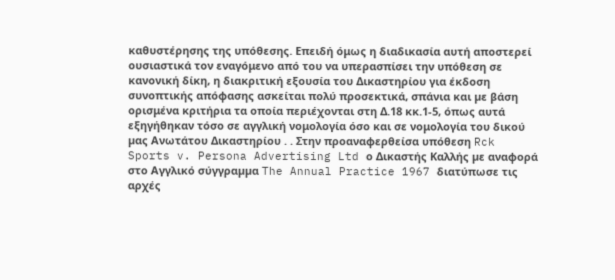καθυστέρησης της υπόθεσης. Επειδή όμως η διαδικασία αυτή αποστερεί ουσιαστικά τον εναγόμενο από του να υπερασπίσει την υπόθεση σε κανονική δίκη, η διακριτική εξουσία του Δικαστηρίου για έκδοση συνοπτικής απόφασης ασκείται πολύ προσεκτικά, σπάνια και µε βάση ορισμένα κριτήρια τα οποία περιέχονται στη Δ.18 κκ.1-5, όπως αυτά εξηγήθηκαν τόσο σε αγγλική νομολογία όσο και σε νομολογία του δικού µας Ανωτάτου Δικαστηρίου . . Στην προαναφερθείσα υπόθεση Rck Sports v. Persona Advertising Ltd ο Δικαστής Καλλής µε αναφορά στο Αγγλικό σύγγραµµα The Annual Practice 1967 διατύπωσε τις αρχές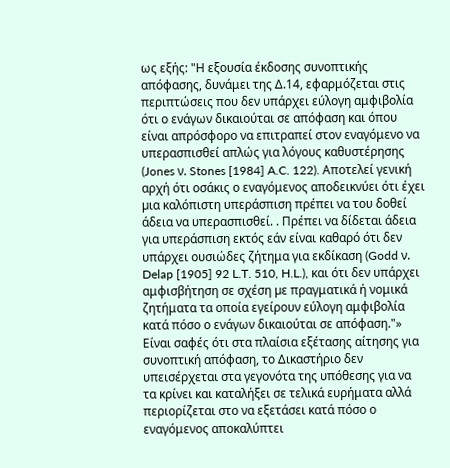ως εξής: "Η εξουσία έκδοσης συνοπτικής απόφασης, δυνάμει της Δ.14, εφαρμόζεται στις περιπτώσεις που δεν υπάρχει εύλογη αμφιβολία ότι ο ενάγων δικαιούται σε απόφαση και όπου είναι απρόσφορο να επιτραπεί στον εναγόμενο να υπερασπισθεί απλώς για λόγους καθυστέρησης (Jones ν. Stones [1984] A.C. 122). Αποτελεί γενική αρχή ότι οσάκις ο εναγόμενος αποδεικνύει ότι έχει µια καλόπιστη υπεράσπιση πρέπει να του δοθεί άδεια να υπερασπισθεί. . Πρέπει να δίδεται άδεια για υπεράσπιση εκτός εάν είναι καθαρό ότι δεν υπάρχει ουσιώδες ζήτημα για εκδίκαση (Godd ν. Delap [1905] 92 L.T. 510, H.L.), και ότι δεν υπάρχει αμφισβήτηση σε σχέση µε πραγματικά ή νομικά ζητήματα τα οποία εγείρουν εύλογη αμφιβολία κατά πόσο ο ενάγων δικαιούται σε απόφαση."» Είναι σαφές ότι στα πλαίσια εξέτασης αίτησης για συνοπτική απόφαση, το Δικαστήριο δεν υπεισέρχεται στα γεγονότα της υπόθεσης για να τα κρίνει και καταλήξει σε τελικά ευρήματα αλλά περιορίζεται στο να εξετάσει κατά πόσο ο εναγόμενος αποκαλύπτει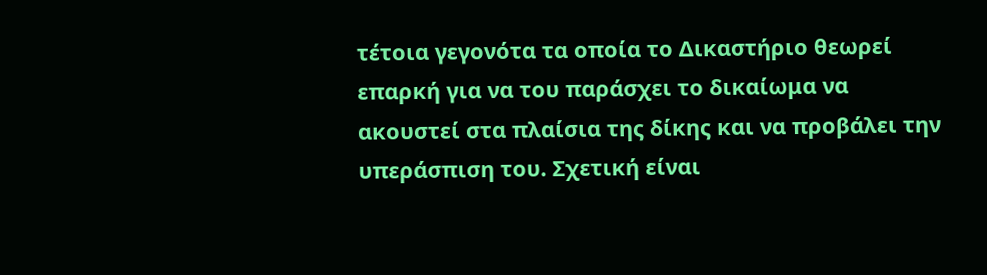τέτοια γεγονότα τα οποία το Δικαστήριο θεωρεί επαρκή για να του παράσχει το δικαίωμα να ακουστεί στα πλαίσια της δίκης και να προβάλει την υπεράσπιση του. Σχετική είναι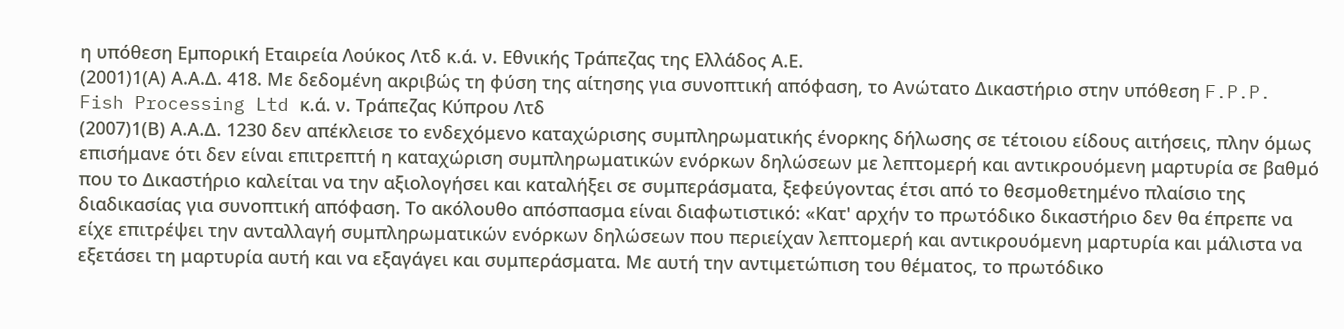η υπόθεση Εµπορική Εταιρεία Λούκος Λτδ κ.ά. ν. Εθνικής Τράπεζας της Ελλάδος Α.Ε.
(2001)1(Α) Α.Α.Δ. 418. Με δεδομένη ακριβώς τη φύση της αίτησης για συνοπτική απόφαση, το Ανώτατο Δικαστήριο στην υπόθεση F.P.P. Fish Processing Ltd κ.ά. ν. Τράπεζας Κύπρου Λτδ
(2007)1(Β) Α.Α.Δ. 1230 δεν απέκλεισε το ενδεχόμενο καταχώρισης συμπληρωματικής ένορκης δήλωσης σε τέτοιου είδους αιτήσεις, πλην όμως επισήμανε ότι δεν είναι επιτρεπτή η καταχώριση συμπληρωματικών ενόρκων δηλώσεων με λεπτομερή και αντικρουόμενη μαρτυρία σε βαθμό που το Δικαστήριο καλείται να την αξιολογήσει και καταλήξει σε συμπεράσματα, ξεφεύγοντας έτσι από το θεσμοθετημένο πλαίσιο της διαδικασίας για συνοπτική απόφαση. Το ακόλουθο απόσπασμα είναι διαφωτιστικό: «Κατ' αρχήν το πρωτόδικο δικαστήριο δεν θα έπρεπε να είχε επιτρέψει την ανταλλαγή συμπληρωματικών ενόρκων δηλώσεων που περιείχαν λεπτομερή και αντικρουόμενη μαρτυρία και μάλιστα να εξετάσει τη μαρτυρία αυτή και να εξαγάγει και συμπεράσματα. Με αυτή την αντιμετώπιση του θέματος, το πρωτόδικο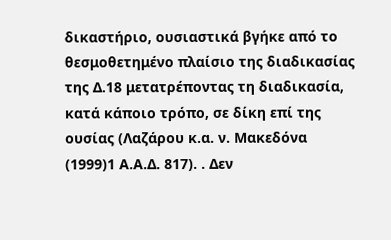δικαστήριο, ουσιαστικά βγήκε από το θεσμοθετημένο πλαίσιο της διαδικασίας της Δ.18 μετατρέποντας τη διαδικασία, κατά κάποιο τρόπο, σε δίκη επί της ουσίας (Λαζάρου κ.α. ν. Μακεδόνα
(1999)1 Α.Α.Δ. 817). . Δεν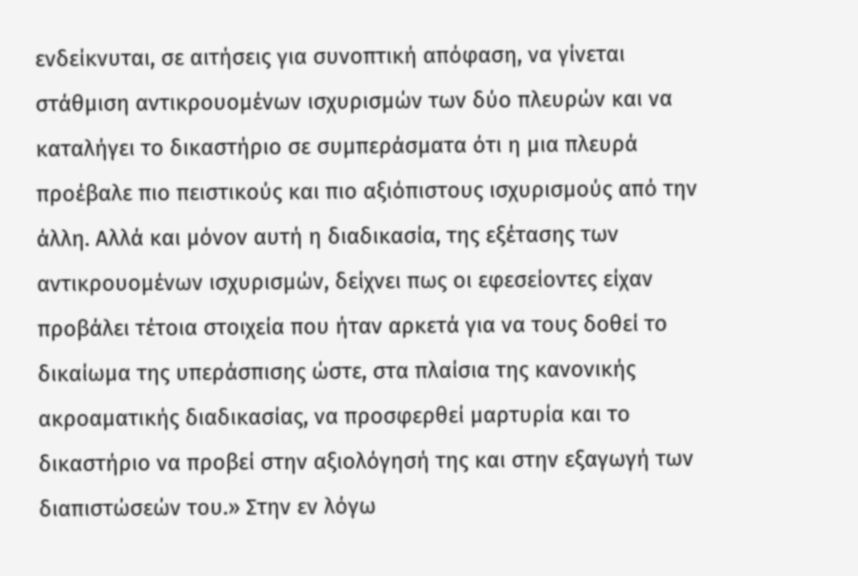ενδείκνυται, σε αιτήσεις για συνοπτική απόφαση, να γίνεται στάθμιση αντικρουομένων ισχυρισμών των δύο πλευρών και να καταλήγει το δικαστήριο σε συμπεράσματα ότι η μια πλευρά προέβαλε πιο πειστικούς και πιο αξιόπιστους ισχυρισμούς από την άλλη. Αλλά και μόνον αυτή η διαδικασία, της εξέτασης των αντικρουομένων ισχυρισμών, δείχνει πως οι εφεσείοντες είχαν προβάλει τέτοια στοιχεία που ήταν αρκετά για να τους δοθεί το δικαίωμα της υπεράσπισης ώστε, στα πλαίσια της κανονικής ακροαματικής διαδικασίας, να προσφερθεί μαρτυρία και το δικαστήριο να προβεί στην αξιολόγησή της και στην εξαγωγή των διαπιστώσεών του.» Στην εν λόγω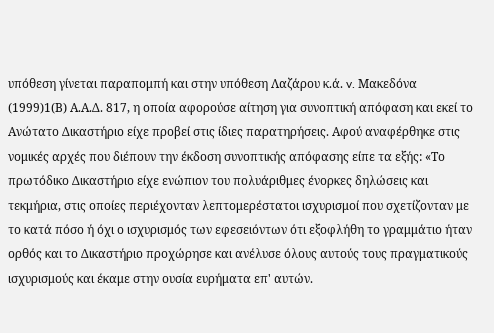υπόθεση γίνεται παραπομπή και στην υπόθεση Λαζάρου κ.ά. v. Μακεδόνα
(1999)1(Β) Α.Α.Δ. 817, η οποία αφορούσε αίτηση για συνοπτική απόφαση και εκεί το Ανώτατο Δικαστήριο είχε προβεί στις ίδιες παρατηρήσεις. Αφού αναφέρθηκε στις νομικές αρχές που διέπουν την έκδοση συνοπτικής απόφασης είπε τα εξής: «Το πρωτόδικο Δικαστήριο είχε ενώπιον του πολυάριθμες ένορκες δηλώσεις και τεκμήρια, στις οποίες περιέχονταν λεπτομερέστατοι ισχυρισμοί που σχετίζονταν με το κατά πόσο ή όχι ο ισχυρισμός των εφεσειόντων ότι εξοφλήθη το γραμμάτιο ήταν ορθός και το Δικαστήριο προχώρησε και ανέλυσε όλους αυτούς τους πραγματικούς ισχυρισμούς και έκαμε στην ουσία ευρήματα επ' αυτών.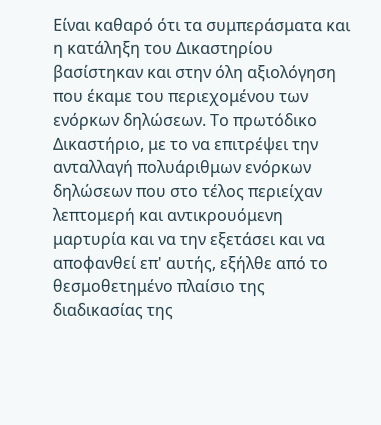Είναι καθαρό ότι τα συμπεράσματα και η κατάληξη του Δικαστηρίου βασίστηκαν και στην όλη αξιολόγηση που έκαμε του περιεχομένου των ενόρκων δηλώσεων. Το πρωτόδικο Δικαστήριο, με το να επιτρέψει την ανταλλαγή πολυάριθμων ενόρκων δηλώσεων που στο τέλος περιείχαν λεπτομερή και αντικρουόμενη μαρτυρία και να την εξετάσει και να αποφανθεί επ' αυτής, εξήλθε από το θεσμοθετημένο πλαίσιο της διαδικασίας της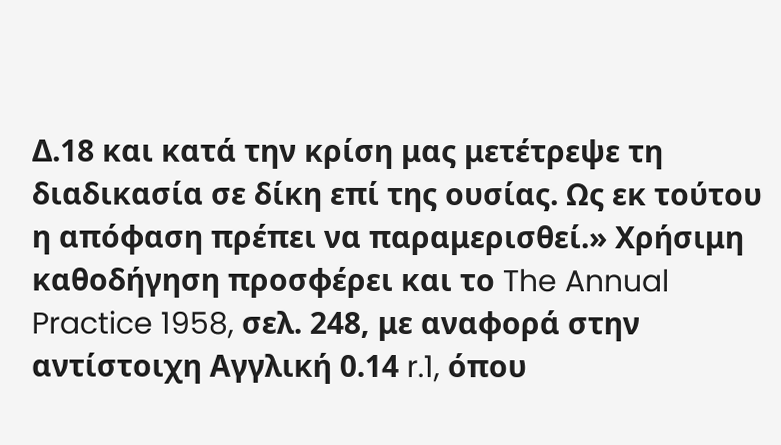Δ.18 και κατά την κρίση μας μετέτρεψε τη διαδικασία σε δίκη επί της ουσίας. Ως εκ τούτου η απόφαση πρέπει να παραμερισθεί.» Χρήσιμη καθοδήγηση προσφέρει και το The Annual Practice 1958, σελ. 248, με αναφορά στην αντίστοιχη Αγγλική 0.14 r.1, όπου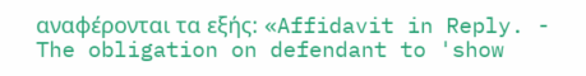αναφέρονται τα εξής: «Affidavit in Reply. - The obligation on defendant to 'show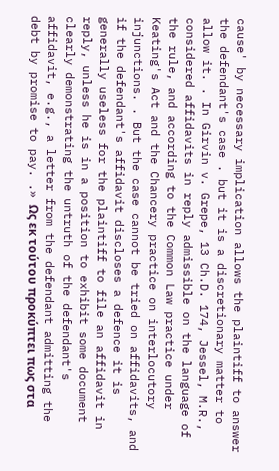cause' by necessary implication allows the plaintiff to answer the defendant's case . but it is a discretionary matter to allow it. . In Girvin v. Grepe, 13 Ch.D. 174, Jessel, M.R., considered affidavits in reply admissible on the language of the rule, and according to the Common Law practice under Keating's Act and the Chancery practice on interlocutory injunctions. . But the case cannot be tried on affidavits, and if the defendant's affidavit discloses a defence it is generally useless for the plaintiff to file an affidavit in reply, unless he is in a position to exhibit some document clearly demonstrating the untruth of the defendant's affidavit, e.g., a letter from the defendant admitting the debt by promise to pay. .» Ως εκ τούτου προκύπτει πως στα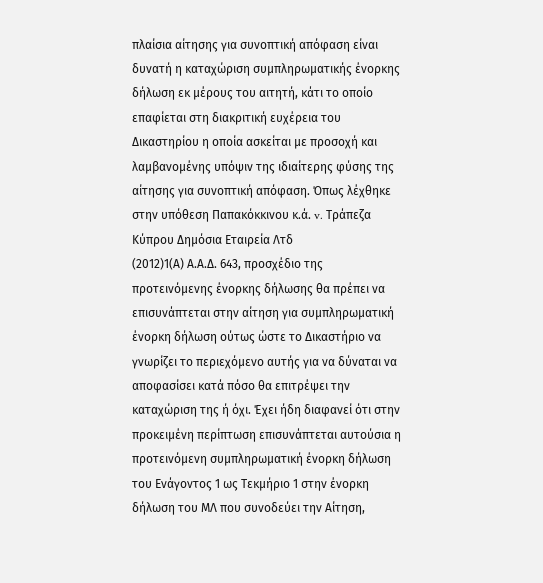πλαίσια αίτησης για συνοπτική απόφαση είναι δυνατή η καταχώριση συμπληρωματικής ένορκης δήλωση εκ μέρους του αιτητή, κάτι το οποίο επαφίεται στη διακριτική ευχέρεια του Δικαστηρίου η οποία ασκείται με προσοχή και λαμβανομένης υπόψιν της ιδιαίτερης φύσης της αίτησης για συνοπτική απόφαση. Όπως λέχθηκε στην υπόθεση Παπακόκκινου κ.ά. v. Τράπεζα Κύπρου Δημόσια Εταιρεία Λτδ
(2012)1(Α) Α.Α.Δ. 643, προσχέδιο της προτεινόμενης ένορκης δήλωσης θα πρέπει να επισυνάπτεται στην αίτηση για συμπληρωματική ένορκη δήλωση ούτως ώστε το Δικαστήριο να γνωρίζει το περιεχόμενο αυτής για να δύναται να αποφασίσει κατά πόσο θα επιτρέψει την καταχώριση της ή όχι. Έχει ήδη διαφανεί ότι στην προκειμένη περίπτωση επισυνάπτεται αυτούσια η προτεινόμενη συμπληρωματική ένορκη δήλωση του Ενάγοντος 1 ως Τεκμήριο 1 στην ένορκη δήλωση του ΜΛ που συνοδεύει την Αίτηση,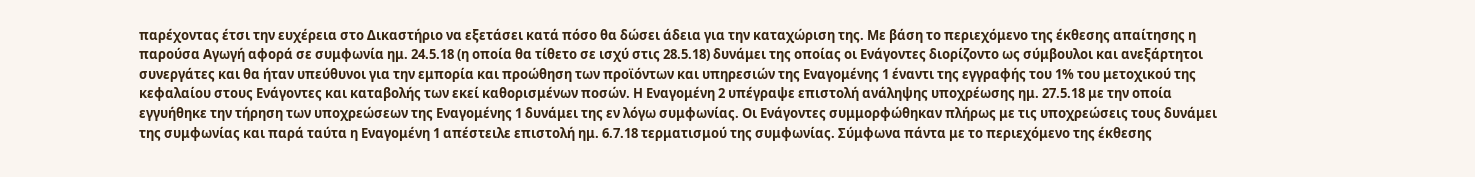παρέχοντας έτσι την ευχέρεια στο Δικαστήριο να εξετάσει κατά πόσο θα δώσει άδεια για την καταχώριση της. Με βάση το περιεχόμενο της έκθεσης απαίτησης η παρούσα Αγωγή αφορά σε συμφωνία ημ. 24.5.18 (η οποία θα τίθετο σε ισχύ στις 28.5.18) δυνάμει της οποίας οι Ενάγοντες διορίζοντο ως σύμβουλοι και ανεξάρτητοι συνεργάτες και θα ήταν υπεύθυνοι για την εμπορία και προώθηση των προϊόντων και υπηρεσιών της Εναγομένης 1 έναντι της εγγραφής του 1% του μετοχικού της κεφαλαίου στους Ενάγοντες και καταβολής των εκεί καθορισμένων ποσών. Η Εναγομένη 2 υπέγραψε επιστολή ανάληψης υποχρέωσης ημ. 27.5.18 με την οποία εγγυήθηκε την τήρηση των υποχρεώσεων της Εναγομένης 1 δυνάμει της εν λόγω συμφωνίας. Οι Ενάγοντες συμμορφώθηκαν πλήρως με τις υποχρεώσεις τους δυνάμει της συμφωνίας και παρά ταύτα η Εναγομένη 1 απέστειλε επιστολή ημ. 6.7.18 τερματισμού της συμφωνίας. Σύμφωνα πάντα με το περιεχόμενο της έκθεσης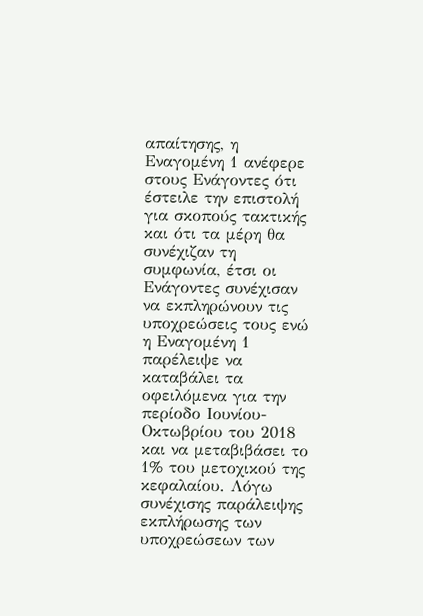απαίτησης, η Εναγομένη 1 ανέφερε στους Ενάγοντες ότι έστειλε την επιστολή για σκοπούς τακτικής και ότι τα μέρη θα συνέχιζαν τη συμφωνία, έτσι οι Ενάγοντες συνέχισαν να εκπληρώνουν τις υποχρεώσεις τους ενώ η Εναγομένη 1 παρέλειψε να καταβάλει τα οφειλόμενα για την περίοδο Ιουνίου-Οκτωβρίου του 2018 και να μεταβιβάσει το 1% του μετοχικού της κεφαλαίου. Λόγω συνέχισης παράλειψης εκπλήρωσης των υποχρεώσεων των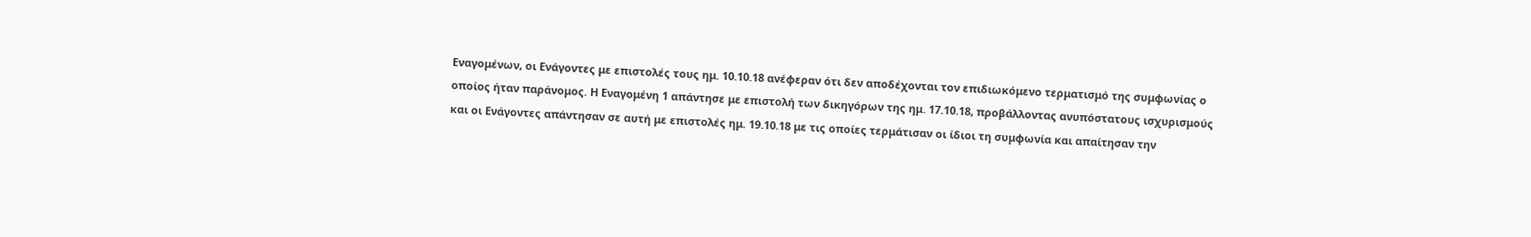Εναγομένων, οι Ενάγοντες με επιστολές τους ημ. 10.10.18 ανέφεραν ότι δεν αποδέχονται τον επιδιωκόμενο τερματισμό της συμφωνίας ο οποίος ήταν παράνομος. Η Εναγομένη 1 απάντησε με επιστολή των δικηγόρων της ημ. 17.10.18, προβάλλοντας ανυπόστατους ισχυρισμούς και οι Ενάγοντες απάντησαν σε αυτή με επιστολές ημ. 19.10.18 με τις οποίες τερμάτισαν οι ίδιοι τη συμφωνία και απαίτησαν την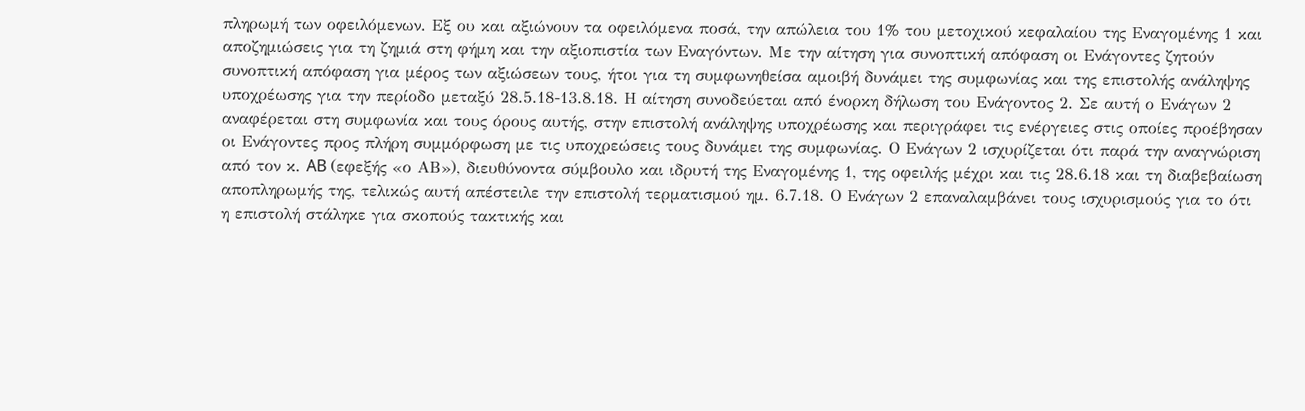πληρωμή των οφειλόμενων. Εξ ου και αξιώνουν τα οφειλόμενα ποσά, την απώλεια του 1% του μετοχικού κεφαλαίου της Εναγομένης 1 και αποζημιώσεις για τη ζημιά στη φήμη και την αξιοπιστία των Εναγόντων. Με την αίτηση για συνοπτική απόφαση οι Ενάγοντες ζητούν συνοπτική απόφαση για μέρος των αξιώσεων τους, ήτοι για τη συμφωνηθείσα αμοιβή δυνάμει της συμφωνίας και της επιστολής ανάληψης υποχρέωσης για την περίοδο μεταξύ 28.5.18-13.8.18. Η αίτηση συνοδεύεται από ένορκη δήλωση του Ενάγοντος 2. Σε αυτή ο Ενάγων 2 αναφέρεται στη συμφωνία και τους όρους αυτής, στην επιστολή ανάληψης υποχρέωσης και περιγράφει τις ενέργειες στις οποίες προέβησαν οι Ενάγοντες προς πλήρη συμμόρφωση με τις υποχρεώσεις τους δυνάμει της συμφωνίας. Ο Ενάγων 2 ισχυρίζεται ότι παρά την αναγνώριση από τον κ. AB (εφεξής «ο ΑΒ»), διευθύνοντα σύμβουλο και ιδρυτή της Εναγομένης 1, της οφειλής μέχρι και τις 28.6.18 και τη διαβεβαίωση αποπληρωμής της, τελικώς αυτή απέστειλε την επιστολή τερματισμού ημ. 6.7.18. Ο Ενάγων 2 επαναλαμβάνει τους ισχυρισμούς για το ότι η επιστολή στάληκε για σκοπούς τακτικής και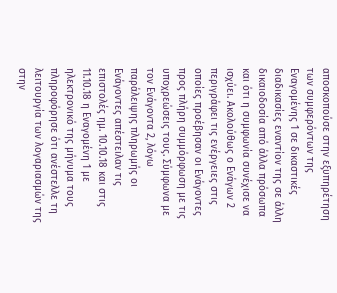αποσκοπούσε στην εξυπηρέτηση των συμφερόντων της Εναγομένης 1 σε δικαστικές διαδικασίες εναντίον της σε άλλη δικαιοδοσία από άλλα πρόσωπα και ότι η συμφωνία συνέχισε να ισχύει. Ακολούθως ο Ενάγων 2 περιγράφει τις ενέργειες στις οποίες προέβησαν οι Ενάγοντες προς πλήρη συμμόρφωση με τις υποχρεώσεις τους. Σύμφωνα με τον Ενάγοντα 2, λόγω παράλειψης πληρωμής οι Ενάγοντες απέστειλαν τις επιστολές ημ. 10.10.18 και στις 11.10.18 η Εναγομένη 1 με ηλεκτρονικό της μήνυμα τους πληροφόρησε ότι ανέστελλε τη λειτουργία των λογαριασμών της στην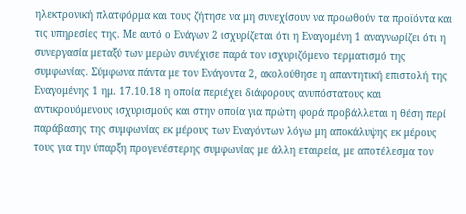ηλεκτρονική πλατφόρμα και τους ζήτησε να μη συνεχίσουν να προωθούν τα προϊόντα και τις υπηρεσίες της. Με αυτό ο Ενάγων 2 ισχυρίζεται ότι η Εναγομένη 1 αναγνωρίζει ότι η συνεργασία μεταξύ των μερών συνέχισε παρά τον ισχυριζόμενο τερματισμό της συμφωνίας. Σύμφωνα πάντα με τον Ενάγοντα 2, ακολούθησε η απαντητική επιστολή της Εναγομένης 1 ημ. 17.10.18 η οποία περιέχει διάφορους ανυπόστατους και αντικρουόμενους ισχυρισμούς και στην οποία για πρώτη φορά προβάλλεται η θέση περί παράβασης της συμφωνίας εκ μέρους των Εναγόντων λόγω μη αποκάλυψης εκ μέρους τους για την ύπαρξη προγενέστερης συμφωνίας με άλλη εταιρεία, με αποτέλεσμα τον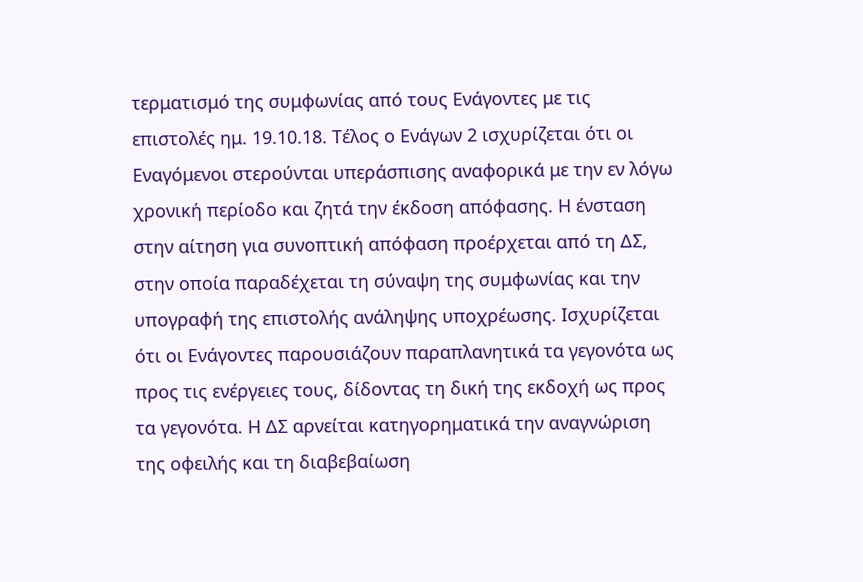τερματισμό της συμφωνίας από τους Ενάγοντες με τις επιστολές ημ. 19.10.18. Τέλος ο Ενάγων 2 ισχυρίζεται ότι οι Εναγόμενοι στερούνται υπεράσπισης αναφορικά με την εν λόγω χρονική περίοδο και ζητά την έκδοση απόφασης. Η ένσταση στην αίτηση για συνοπτική απόφαση προέρχεται από τη ΔΣ, στην οποία παραδέχεται τη σύναψη της συμφωνίας και την υπογραφή της επιστολής ανάληψης υποχρέωσης. Ισχυρίζεται ότι οι Ενάγοντες παρουσιάζουν παραπλανητικά τα γεγονότα ως προς τις ενέργειες τους, δίδοντας τη δική της εκδοχή ως προς τα γεγονότα. Η ΔΣ αρνείται κατηγορηματικά την αναγνώριση της οφειλής και τη διαβεβαίωση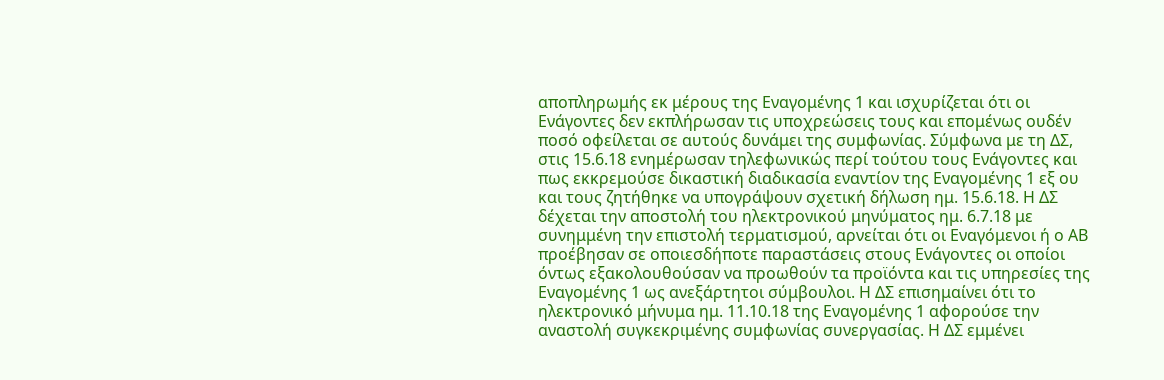αποπληρωμής εκ μέρους της Εναγομένης 1 και ισχυρίζεται ότι οι Ενάγοντες δεν εκπλήρωσαν τις υποχρεώσεις τους και επομένως ουδέν ποσό οφείλεται σε αυτούς δυνάμει της συμφωνίας. Σύμφωνα με τη ΔΣ, στις 15.6.18 ενημέρωσαν τηλεφωνικώς περί τούτου τους Ενάγοντες και πως εκκρεμούσε δικαστική διαδικασία εναντίον της Εναγομένης 1 εξ ου και τους ζητήθηκε να υπογράψουν σχετική δήλωση ημ. 15.6.18. Η ΔΣ δέχεται την αποστολή του ηλεκτρονικού μηνύματος ημ. 6.7.18 με συνημμένη την επιστολή τερματισμού, αρνείται ότι οι Εναγόμενοι ή ο ΑΒ προέβησαν σε οποιεσδήποτε παραστάσεις στους Ενάγοντες οι οποίοι όντως εξακολουθούσαν να προωθούν τα προϊόντα και τις υπηρεσίες της Εναγομένης 1 ως ανεξάρτητοι σύμβουλοι. Η ΔΣ επισημαίνει ότι το ηλεκτρονικό μήνυμα ημ. 11.10.18 της Εναγομένης 1 αφορούσε την αναστολή συγκεκριμένης συμφωνίας συνεργασίας. Η ΔΣ εμμένει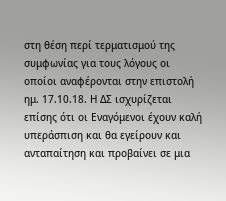στη θέση περί τερματισμού της συμφωνίας για τους λόγους οι οποίοι αναφέρονται στην επιστολή ημ. 17.10.18. Η ΔΣ ισχυρίζεται επίσης ότι οι Εναγόμενοι έχουν καλή υπεράσπιση και θα εγείρουν και ανταπαίτηση και προβαίνει σε μια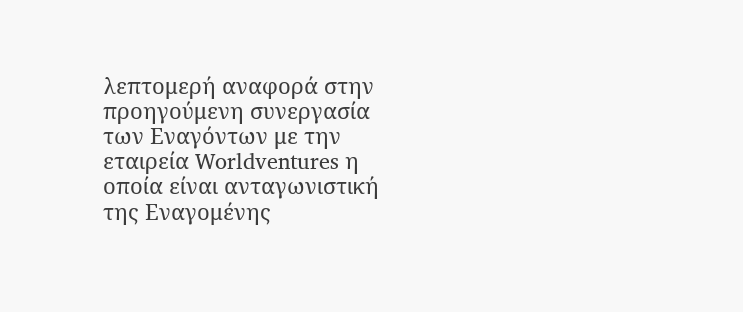λεπτομερή αναφορά στην προηγούμενη συνεργασία των Εναγόντων με την εταιρεία Worldventures η οποία είναι ανταγωνιστική της Εναγομένης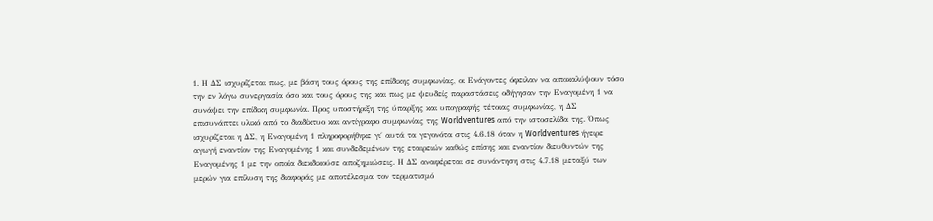1. Η ΔΣ ισχυρίζεται πως, με βάση τους όρους της επίδικης συμφωνίας, οι Ενάγοντες όφειλαν να αποκαλύψουν τόσο την εν λόγω συνεργασία όσο και τους όρους της και πως με ψευδείς παραστάσεις οδήγησαν την Εναγομένη 1 να συνάψει την επίδικη συμφωνία. Προς υποστήριξη της ύπαρξης και υπογραφής τέτοιας συμφωνίας, η ΔΣ επισυνάπτει υλικό από το διαδίκτυο και αντίγραφο συμφωνίας της Worldventures από την ιστοσελίδα της. Όπως ισχυρίζεται η ΔΣ, η Εναγομένη 1 πληροφορήθηκε γι΄ αυτά τα γεγονότα στις 4.6.18 όταν η Worldventures ήγειρε αγωγή εναντίον της Εναγομένης 1 και συνδεδεμένων της εταιρειών καθώς επίσης και εναντίον διευθυντών της Εναγομένης 1 με την οποία διεκδικούσε αποζημιώσεις. Η ΔΣ αναφέρεται σε συνάντηση στις 4.7.18 μεταξύ των μερών για επίλυση της διαφοράς με αποτέλεσμα τον τερματισμό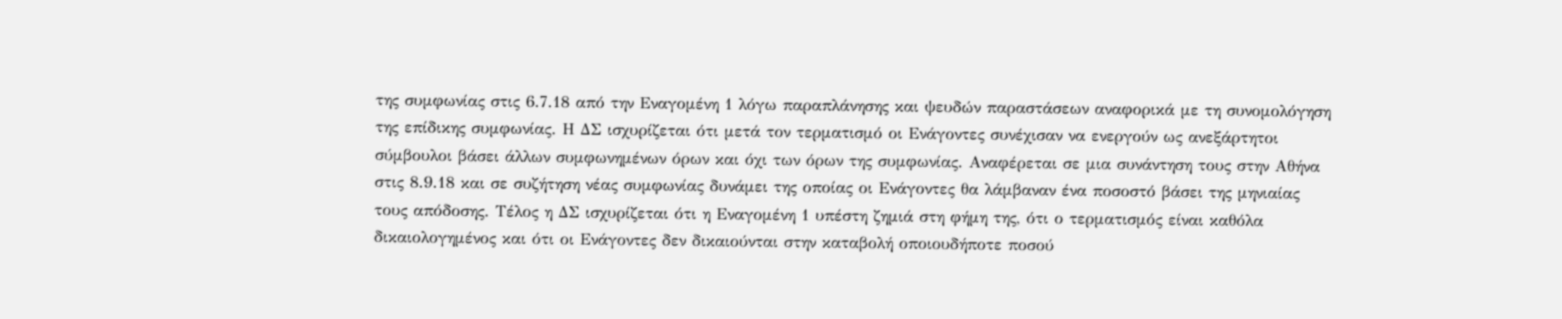της συμφωνίας στις 6.7.18 από την Εναγομένη 1 λόγω παραπλάνησης και ψευδών παραστάσεων αναφορικά με τη συνομολόγηση της επίδικης συμφωνίας. Η ΔΣ ισχυρίζεται ότι μετά τον τερματισμό οι Ενάγοντες συνέχισαν να ενεργούν ως ανεξάρτητοι σύμβουλοι βάσει άλλων συμφωνημένων όρων και όχι των όρων της συμφωνίας. Αναφέρεται σε μια συνάντηση τους στην Αθήνα στις 8.9.18 και σε συζήτηση νέας συμφωνίας δυνάμει της οποίας οι Ενάγοντες θα λάμβαναν ένα ποσοστό βάσει της μηνιαίας τους απόδοσης. Τέλος η ΔΣ ισχυρίζεται ότι η Εναγομένη 1 υπέστη ζημιά στη φήμη της, ότι ο τερματισμός είναι καθόλα δικαιολογημένος και ότι οι Ενάγοντες δεν δικαιούνται στην καταβολή οποιουδήποτε ποσού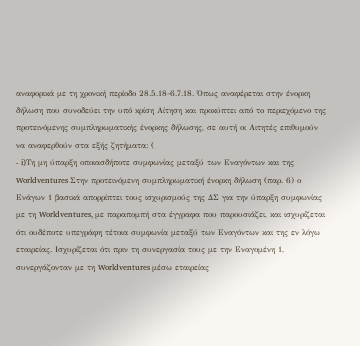αναφορικά με τη χρονική περίοδο 28.5.18-6.7.18. Όπως αναφέρεται στην ένορκη δήλωση που συνοδεύει την υπό κρίση Αίτηση και προκύπτει από το περιεχόμενο της προτεινόμενης συμπληρωματικής ένορκης δήλωσης, σε αυτή οι Αιτητές επιθυμούν να αναφερθούν στα εξής ζητήματα: (
- i)Τη μη ύπαρξη οποιασδήποτε συμφωνίας μεταξύ των Εναγόντων και της Worldventures Στην προτεινόμενη συμπληρωματική ένορκη δήλωση (παρ. 6) ο Ενάγων 1 βασικά απορρίπτει τους ισχυρισμούς της ΔΣ για την ύπαρξη συμφωνίας με τη Worldventures, με παραπομπή στα έγγραφα που παρουσιάζει, και ισχυρίζεται ότι ουδέποτε υπεγράφη τέτοια συμφωνία μεταξύ των Εναγόντων και της εν λόγω εταιρείας. Ισχυρίζεται ότι πριν τη συνεργασία τους με την Εναγομένη 1, συνεργάζονταν με τη Worldventures μέσω εταιρείας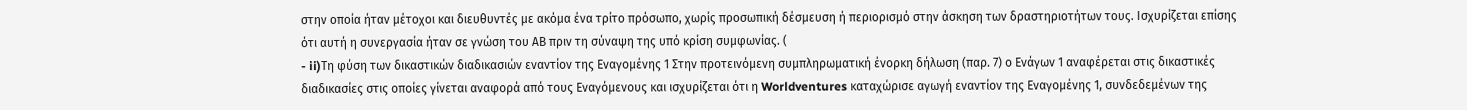στην οποία ήταν μέτοχοι και διευθυντές με ακόμα ένα τρίτο πρόσωπο, χωρίς προσωπική δέσμευση ή περιορισμό στην άσκηση των δραστηριοτήτων τους. Ισχυρίζεται επίσης ότι αυτή η συνεργασία ήταν σε γνώση του ΑΒ πριν τη σύναψη της υπό κρίση συμφωνίας. (
- ii)Τη φύση των δικαστικών διαδικασιών εναντίον της Εναγομένης 1 Στην προτεινόμενη συμπληρωματική ένορκη δήλωση (παρ. 7) ο Ενάγων 1 αναφέρεται στις δικαστικές διαδικασίες στις οποίες γίνεται αναφορά από τους Εναγόμενους και ισχυρίζεται ότι η Worldventures καταχώρισε αγωγή εναντίον της Εναγομένης 1, συνδεδεμένων της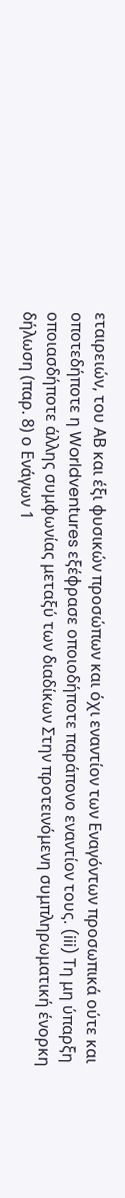εταιρειών, του ΑΒ και έξι φυσικών προσώπων και όχι εναντίον των Εναγόντων προσωπικά ούτε και οποτεδήποτε η Worldventures εξέφρασε οποιοδήποτε παράπονο εναντίον τους. (iii) Τη μη ύπαρξη οποιασδήποτε άλλης συμφωνίας μεταξύ των διαδίκων Στην προτεινόμενη συμπληρωματική ένορκη δήλωση (παρ. 8) ο Ενάγων 1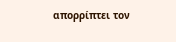απορρίπτει τον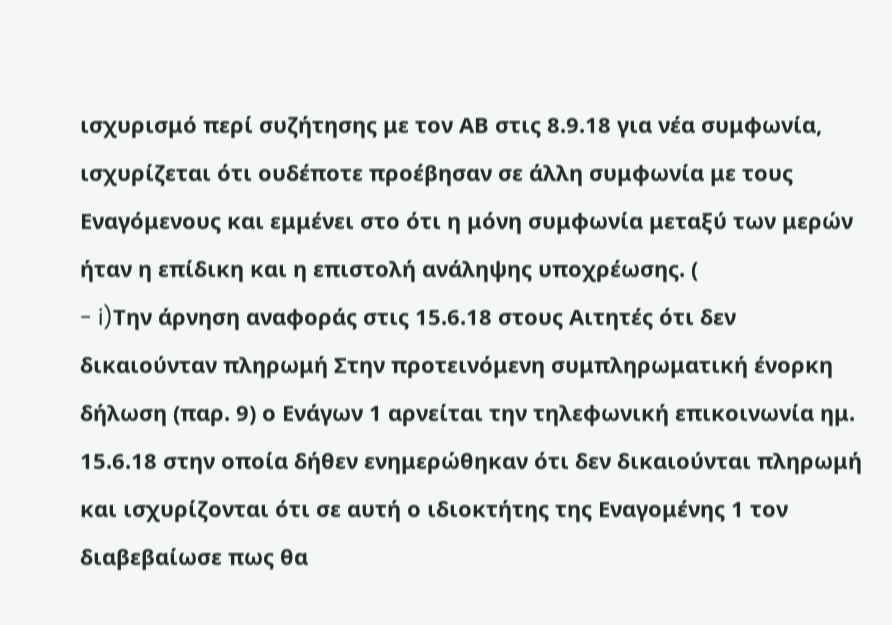ισχυρισμό περί συζήτησης με τον ΑΒ στις 8.9.18 για νέα συμφωνία, ισχυρίζεται ότι ουδέποτε προέβησαν σε άλλη συμφωνία με τους Εναγόμενους και εμμένει στο ότι η μόνη συμφωνία μεταξύ των μερών ήταν η επίδικη και η επιστολή ανάληψης υποχρέωσης. (
- i)Την άρνηση αναφοράς στις 15.6.18 στους Αιτητές ότι δεν δικαιούνταν πληρωμή Στην προτεινόμενη συμπληρωματική ένορκη δήλωση (παρ. 9) ο Ενάγων 1 αρνείται την τηλεφωνική επικοινωνία ημ. 15.6.18 στην οποία δήθεν ενημερώθηκαν ότι δεν δικαιούνται πληρωμή και ισχυρίζονται ότι σε αυτή ο ιδιοκτήτης της Εναγομένης 1 τον διαβεβαίωσε πως θα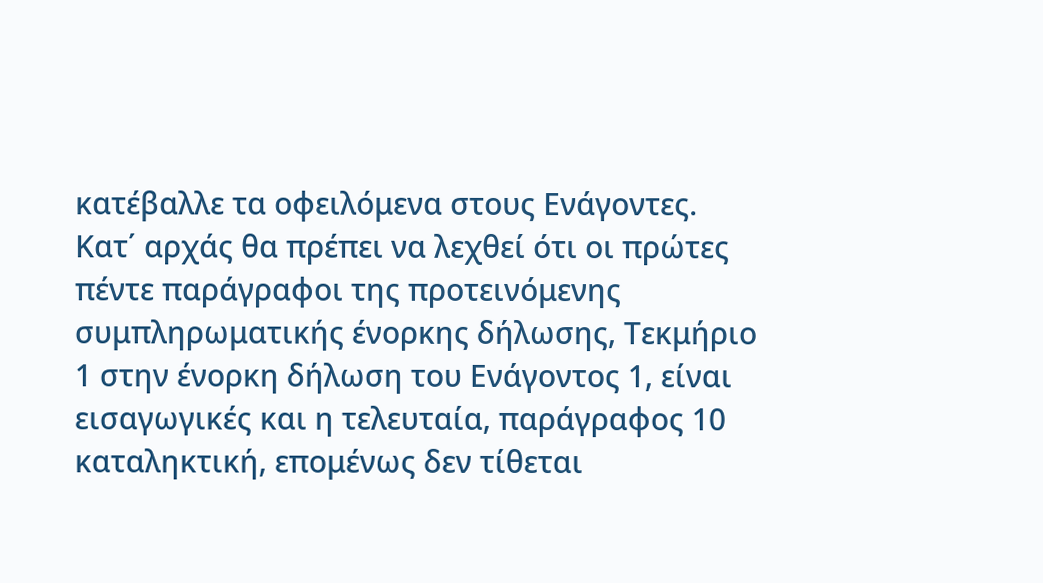κατέβαλλε τα οφειλόμενα στους Ενάγοντες. Κατ΄ αρχάς θα πρέπει να λεχθεί ότι οι πρώτες πέντε παράγραφοι της προτεινόμενης συμπληρωματικής ένορκης δήλωσης, Τεκμήριο 1 στην ένορκη δήλωση του Ενάγοντος 1, είναι εισαγωγικές και η τελευταία, παράγραφος 10 καταληκτική, επομένως δεν τίθεται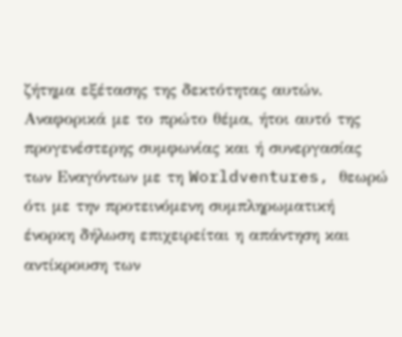ζήτημα εξέτασης της δεκτότητας αυτών. Αναφορικά με το πρώτο θέμα, ήτοι αυτό της προγενέστερης συμφωνίας και ή συνεργασίας των Εναγόντων με τη Worldventures, θεωρώ ότι με την προτεινόμενη συμπληρωματική ένορκη δήλωση επιχειρείται η απάντηση και αντίκρουση των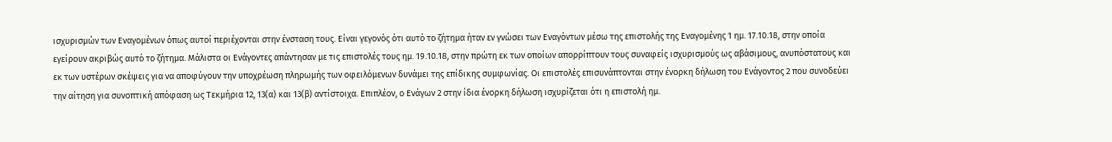ισχυρισμών των Εναγομένων όπως αυτοί περιέχονται στην ένσταση τους. Είναι γεγονός ότι αυτό το ζήτημα ήταν εν γνώσει των Εναγόντων μέσω της επιστολής της Εναγομένης 1 ημ. 17.10.18, στην οποία εγείρουν ακριβώς αυτό το ζήτημα. Μάλιστα οι Ενάγοντες απάντησαν με τις επιστολές τους ημ. 19.10.18, στην πρώτη εκ των οποίων απορρίπτουν τους συναφείς ισχυρισμούς ως αβάσιμους, ανυπόστατους και εκ των υστέρων σκέψεις για να αποφύγουν την υποχρέωση πληρωμής των οφειλόμενων δυνάμει της επίδικης συμφωνίας. Οι επιστολές επισυνάπτονται στην ένορκη δήλωση του Ενάγοντος 2 που συνοδεύει την αίτηση για συνοπτική απόφαση ως Τεκμήρια 12, 13(α) και 13(β) αντίστοιχα. Επιπλέον, ο Ενάγων 2 στην ίδια ένορκη δήλωση ισχυρίζεται ότι η επιστολή ημ.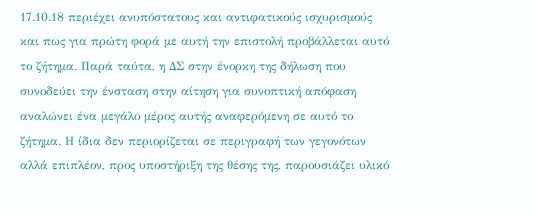17.10.18 περιέχει ανυπόστατους και αντιφατικούς ισχυρισμούς και πως για πρώτη φορά με αυτή την επιστολή προβάλλεται αυτό το ζήτημα. Παρά ταύτα, η ΔΣ στην ένορκη της δήλωση που συνοδεύει την ένσταση στην αίτηση για συνοπτική απόφαση αναλώνει ένα μεγάλο μέρος αυτής αναφερόμενη σε αυτό το ζήτημα. Η ίδια δεν περιορίζεται σε περιγραφή των γεγονότων αλλά επιπλέον, προς υποστήριξη της θέσης της, παρουσιάζει υλικό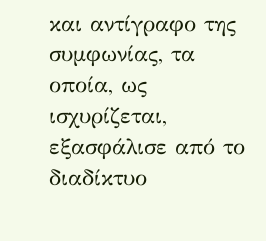και αντίγραφο της συμφωνίας, τα οποία, ως ισχυρίζεται, εξασφάλισε από το διαδίκτυο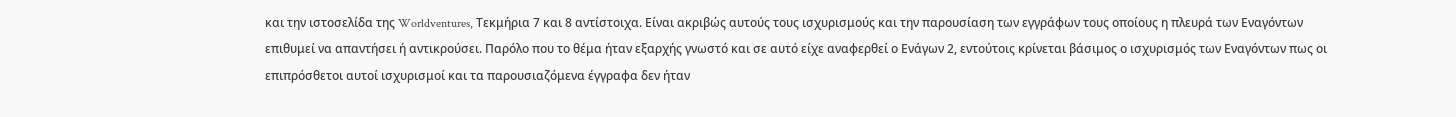και την ιστοσελίδα της Worldventures, Τεκμήρια 7 και 8 αντίστοιχα. Είναι ακριβώς αυτούς τους ισχυρισμούς και την παρουσίαση των εγγράφων τους οποίους η πλευρά των Εναγόντων επιθυμεί να απαντήσει ή αντικρούσει. Παρόλο που το θέμα ήταν εξαρχής γνωστό και σε αυτό είχε αναφερθεί ο Ενάγων 2, εντούτοις κρίνεται βάσιμος ο ισχυρισμός των Εναγόντων πως οι επιπρόσθετοι αυτοί ισχυρισμοί και τα παρουσιαζόμενα έγγραφα δεν ήταν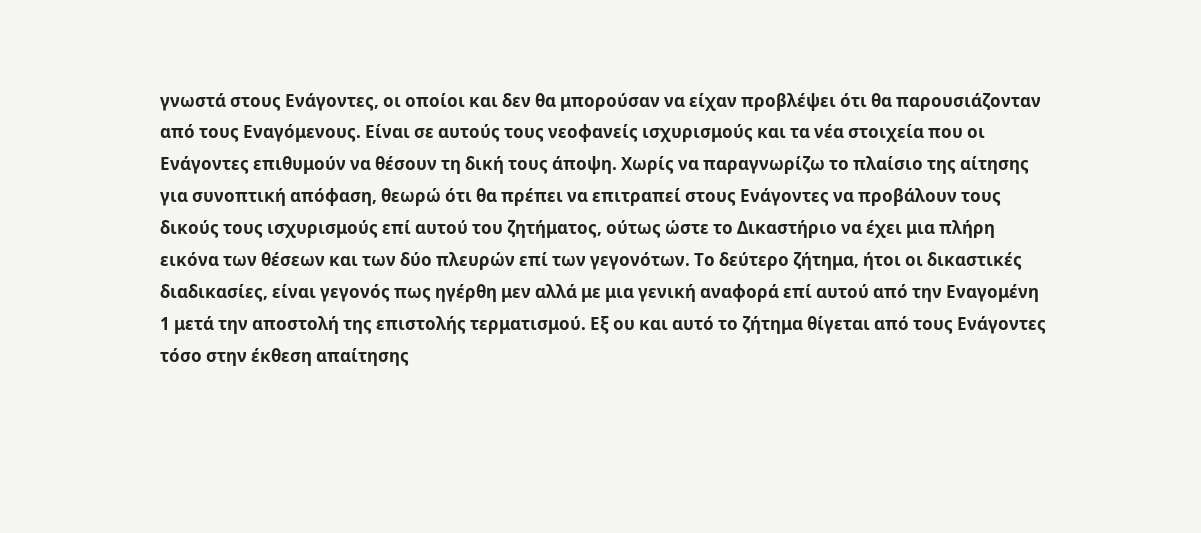γνωστά στους Ενάγοντες, οι οποίοι και δεν θα μπορούσαν να είχαν προβλέψει ότι θα παρουσιάζονταν από τους Εναγόμενους. Είναι σε αυτούς τους νεοφανείς ισχυρισμούς και τα νέα στοιχεία που οι Ενάγοντες επιθυμούν να θέσουν τη δική τους άποψη. Χωρίς να παραγνωρίζω το πλαίσιο της αίτησης για συνοπτική απόφαση, θεωρώ ότι θα πρέπει να επιτραπεί στους Ενάγοντες να προβάλουν τους δικούς τους ισχυρισμούς επί αυτού του ζητήματος, ούτως ώστε το Δικαστήριο να έχει μια πλήρη εικόνα των θέσεων και των δύο πλευρών επί των γεγονότων. Το δεύτερο ζήτημα, ήτοι οι δικαστικές διαδικασίες, είναι γεγονός πως ηγέρθη μεν αλλά με μια γενική αναφορά επί αυτού από την Εναγομένη 1 μετά την αποστολή της επιστολής τερματισμού. Εξ ου και αυτό το ζήτημα θίγεται από τους Ενάγοντες τόσο στην έκθεση απαίτησης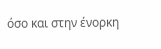όσο και στην ένορκη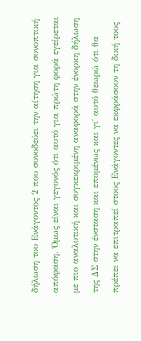δήλωση του Ενάγοντος 2 που συνοδεύει την αίτηση για συνοπτική απόφαση. Όμως είναι γεγονός ότι αυτό για πρώτη φορά εγείρεται με πιο αναλυτική και συγκεκριμένη αναφορά στην ένορκη δήλωση της ΔΣ στην ένσταση και επομένως και γι΄ αυτό θεωρώ ότι θα πρέπει να επιτραπεί στους Ενάγοντες να εκφράσουν τη δική τους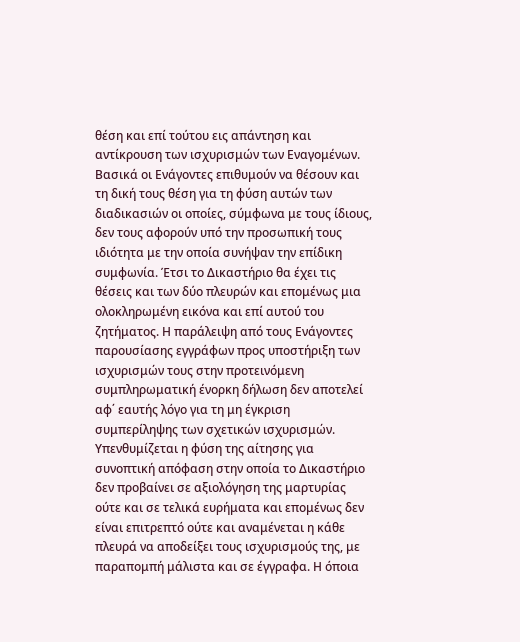θέση και επί τούτου εις απάντηση και αντίκρουση των ισχυρισμών των Εναγομένων. Βασικά οι Ενάγοντες επιθυμούν να θέσουν και τη δική τους θέση για τη φύση αυτών των διαδικασιών οι οποίες, σύμφωνα με τους ίδιους, δεν τους αφορούν υπό την προσωπική τους ιδιότητα με την οποία συνήψαν την επίδικη συμφωνία. Έτσι το Δικαστήριο θα έχει τις θέσεις και των δύο πλευρών και επομένως μια ολοκληρωμένη εικόνα και επί αυτού του ζητήματος. Η παράλειψη από τους Ενάγοντες παρουσίασης εγγράφων προς υποστήριξη των ισχυρισμών τους στην προτεινόμενη συμπληρωματική ένορκη δήλωση δεν αποτελεί αφ΄ εαυτής λόγο για τη μη έγκριση συμπερίληψης των σχετικών ισχυρισμών. Υπενθυμίζεται η φύση της αίτησης για συνοπτική απόφαση στην οποία το Δικαστήριο δεν προβαίνει σε αξιολόγηση της μαρτυρίας ούτε και σε τελικά ευρήματα και επομένως δεν είναι επιτρεπτό ούτε και αναμένεται η κάθε πλευρά να αποδείξει τους ισχυρισμούς της, με παραπομπή μάλιστα και σε έγγραφα. Η όποια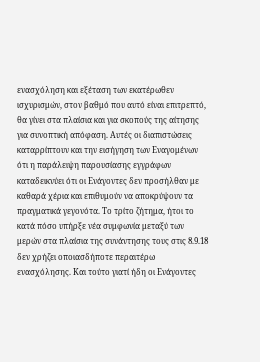ενασχόληση και εξέταση των εκατέρωθεν ισχυρισμών, στον βαθμό που αυτό είναι επιτρεπτό, θα γίνει στα πλαίσια και για σκοπούς της αίτησης για συνοπτική απόφαση. Αυτές οι διαπιστώσεις καταρρίπτουν και την εισήγηση των Εναγομένων ότι η παράλειψη παρουσίασης εγγράφων καταδεικνύει ότι οι Ενάγοντες δεν προσήλθαν με καθαρά χέρια και επιθυμούν να αποκρύψουν τα πραγματικά γεγονότα. Το τρίτο ζήτημα, ήτοι το κατά πόσο υπήρξε νέα συμφωνία μεταξύ των μερών στα πλαίσια της συνάντησης τους στις 8.9.18 δεν χρήζει οποιασδήποτε περαιτέρω ενασχόλησης. Και τούτο γιατί ήδη οι Ενάγοντες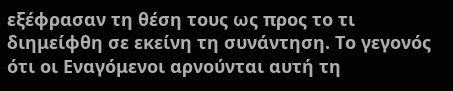εξέφρασαν τη θέση τους ως προς το τι διημείφθη σε εκείνη τη συνάντηση. Το γεγονός ότι οι Εναγόμενοι αρνούνται αυτή τη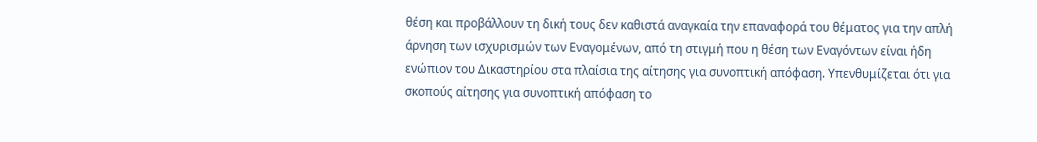θέση και προβάλλουν τη δική τους δεν καθιστά αναγκαία την επαναφορά του θέματος για την απλή άρνηση των ισχυρισμών των Εναγομένων, από τη στιγμή που η θέση των Εναγόντων είναι ήδη ενώπιον του Δικαστηρίου στα πλαίσια της αίτησης για συνοπτική απόφαση. Υπενθυμίζεται ότι για σκοπούς αίτησης για συνοπτική απόφαση το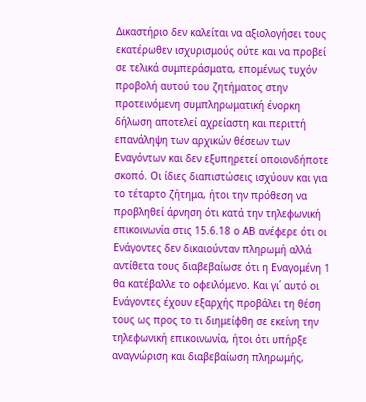Δικαστήριο δεν καλείται να αξιολογήσει τους εκατέρωθεν ισχυρισμούς ούτε και να προβεί σε τελικά συμπεράσματα, επομένως τυχόν προβολή αυτού του ζητήματος στην προτεινόμενη συμπληρωματική ένορκη δήλωση αποτελεί αχρείαστη και περιττή επανάληψη των αρχικών θέσεων των Εναγόντων και δεν εξυπηρετεί οποιονδήποτε σκοπό. Οι ίδιες διαπιστώσεις ισχύουν και για το τέταρτο ζήτημα, ήτοι την πρόθεση να προβληθεί άρνηση ότι κατά την τηλεφωνική επικοινωνία στις 15.6.18 ο ΑΒ ανέφερε ότι οι Ενάγοντες δεν δικαιούνταν πληρωμή αλλά αντίθετα τους διαβεβαίωσε ότι η Εναγομένη 1 θα κατέβαλλε το οφειλόμενο. Και γι΄ αυτό οι Ενάγοντες έχουν εξαρχής προβάλει τη θέση τους ως προς το τι διημείφθη σε εκείνη την τηλεφωνική επικοινωνία, ήτοι ότι υπήρξε αναγνώριση και διαβεβαίωση πληρωμής,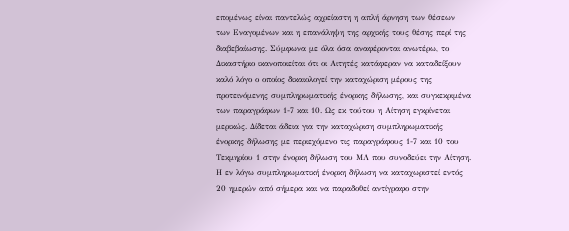επομένως είναι παντελώς αχρείαστη η απλή άρνηση των θέσεων των Εναγομένων και η επανάληψη της αρχικής τους θέσης περί της διαβεβαίωσης. Σύμφωνα με όλα όσα αναφέρονται ανωτέρω, το Δικαστήριο ικανοποιείται ότι οι Αιτητές κατάφεραν να καταδείξουν καλό λόγο ο οποίος δικαιολογεί την καταχώριση μέρους της προτεινόμενης συμπληρωματικής ένορκης δήλωσης, και συγκεκριμένα των παραγράφων 1-7 και 10. Ως εκ τούτου η Αίτηση εγκρίνεται μερικώς. Δίδεται άδεια για την καταχώριση συμπληρωματικής ένορκης δήλωσης με περιεχόμενο τις παραγράφους 1-7 και 10 του Τεκμηρίου 1 στην ένορκη δήλωση του ΜΛ που συνοδεύει την Αίτηση. Η εν λόγω συμπληρωματική ένορκη δήλωση να καταχωριστεί εντός 20 ημερών από σήμερα και να παραδοθεί αντίγραφο στην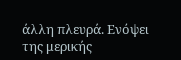άλλη πλευρά. Ενόψει της μερικής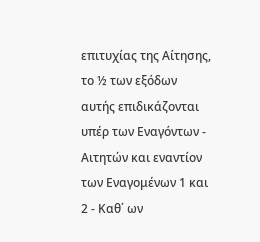επιτυχίας της Αίτησης, το ½ των εξόδων αυτής επιδικάζονται υπέρ των Εναγόντων - Αιτητών και εναντίον των Εναγομένων 1 και 2 - Καθ΄ ων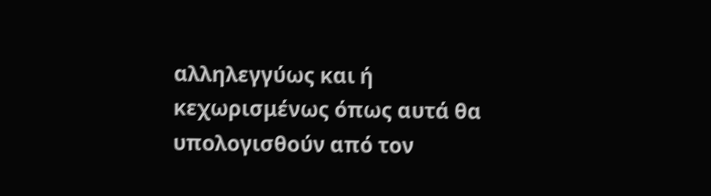αλληλεγγύως και ή κεχωρισμένως όπως αυτά θα υπολογισθούν από τον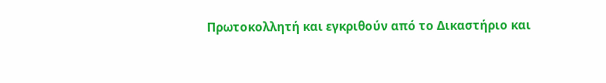Πρωτοκολλητή και εγκριθούν από το Δικαστήριο και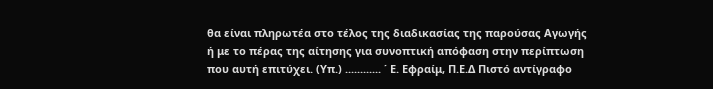θα είναι πληρωτέα στο τέλος της διαδικασίας της παρούσας Αγωγής ή με το πέρας της αίτησης για συνοπτική απόφαση στην περίπτωση που αυτή επιτύχει. (Υπ.) ............ ΄ Ε. Εφραίμ, Π.Ε.Δ Πιστό αντίγραφο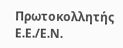Πρωτοκολλητής Ε.Ε./Ε.Ν.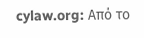cylaw.org: Από το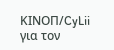ΚΙΝOΠ/CyLii για τον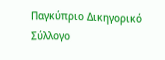Παγκύπριο Δικηγορικό Σύλλογο